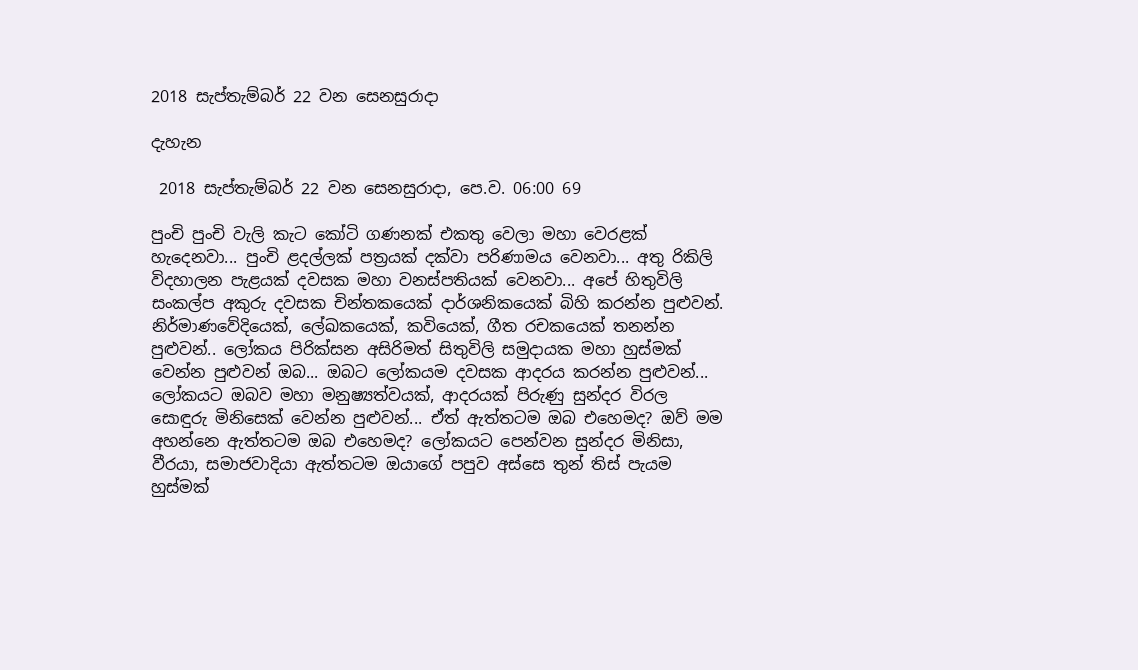2018 සැප්තැම්බර් 22 වන සෙනසුරාදා

දැහැන

 2018 සැප්තැම්බර් 22 වන සෙනසුරාදා, පෙ.ව. 06:00 69

පුංචි පුංචි වැලි කැට කෝටි ගණනක් එකතු වෙලා මහා වෙරළක් හැදෙනවා... පුංචි ළදල්ලක් පත්‍රයක් දක්වා පරිණාමය වෙනවා... අතු රිකිලි විදහාලන පැළයක් දවසක මහා වනස්පතියක් වෙනවා... අපේ හිතුවිලි සංකල්ප අකුරු දවසක චින්තකයෙක් දාර්ශනිකයෙක් බිහි කරන්න පුළුවන්. නිර්මාණවේදියෙක්, ලේඛකයෙක්, කවියෙක්, ගීත රචකයෙක් තනන්න පුළුවන්.. ලෝකය පිරික්සන අසිරිමත් සිතුවිලි සමුදායක මහා හුස්මක් වෙන්න පුළුවන් ඔබ... ඔබට ලෝකයම දවසක ආදරය කරන්න පුළුවන්... ලෝකයට ඔබව මහා මනුෂ්‍යත්වයක්, ආදරයක් පිරුණු සුන්දර විරල සොඳුරු මිනිසෙක් වෙන්න පුළුවන්... ඒත් ඇත්තටම ඔබ එහෙමද? ඔව් මම අහන්නෙ ඇත්තටම ඔබ එහෙමද? ලෝකයට පෙන්වන සුන්දර මිනිසා, වීරයා, සමාජවාදියා ඇත්තටම ඔයාගේ පපුව අස්සෙ තුන් තිස් පැයම හුස්මක්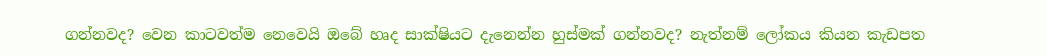ගන්නවද? වෙන කාටවත්ම නෙවෙයි ඔබේ හෘද සාක්ෂියට දැනෙන්න හුස්මක් ගන්නවද? නැත්නම් ලෝකය කියන කැඩපත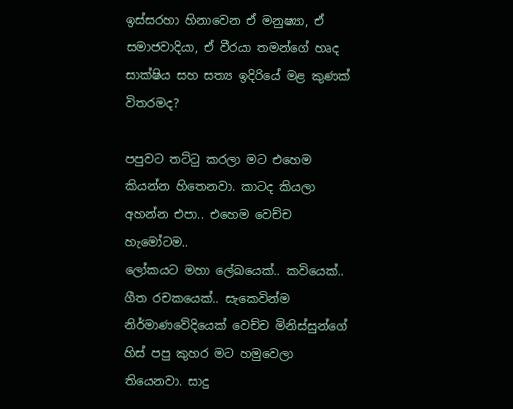ඉස්සරහා හිනාවෙන ඒ මනුෂ්‍යා, ඒ සමාජවාදියා, ඒ වීරයා තමන්ගේ හෘද සාක්ෂිය සහ සත්‍ය ඉදිරියේ මළ කුණක් විතරමද?

පපුවට තට්ටු කරලා මට එහෙම කියන්න හිතෙනවා. කාටද කියලා අහන්න එපා.. එහෙම වෙච්ච හැමෝටම..
ලෝකයට මහා ලේඛයෙක්.. කවියෙක්.. ගීත රචකයෙක්.. සැකෙවින්ම නිර්මාණවේදියෙක් වෙච්ච මිනිස්සුන්ගේ හිස් පපු කුහර මට හමුවෙලා තියෙනවා. සාදු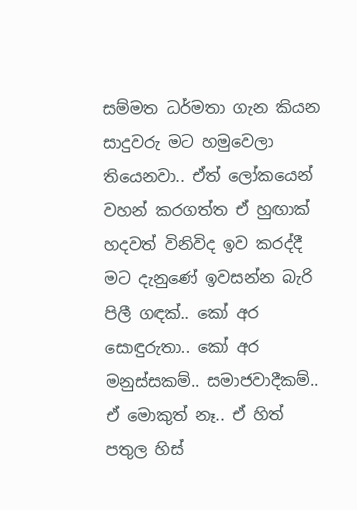සම්මත ධර්මතා ගැන කියන සාදුවරු මට හමුවෙලා තියෙනවා.. ඒත් ලෝකයෙන් වහන් කරගත්ත ඒ හුඟාක් හදවත් විනිවිද ඉව කරද්දී මට දැනුණේ ඉවසන්න බැරි පිලී ගඳක්.. කෝ අර සොඳුරුතා.. කෝ අර මනුස්සකම්.. සමාජවාදීකම්.. ඒ මොකුත් නෑ.. ඒ හිත් පතුල හිස්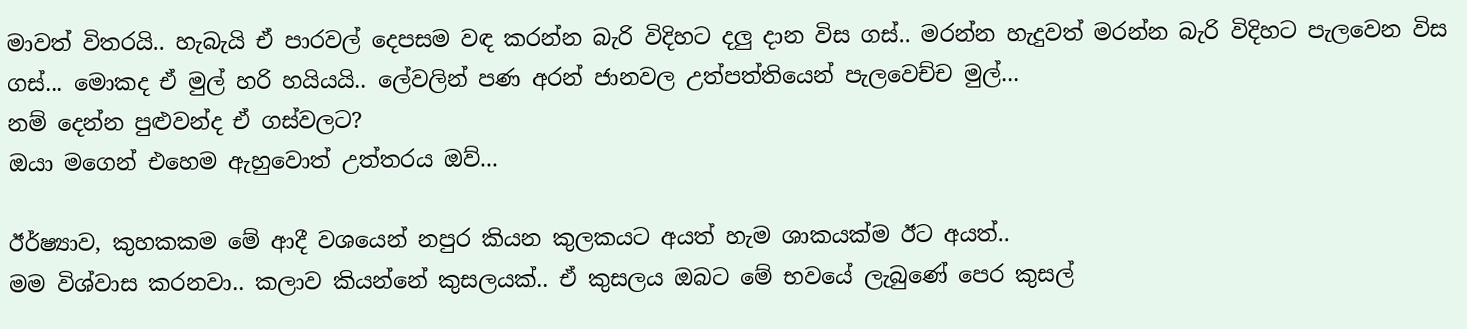මාවත් විතරයි.. හැබැයි ඒ පාරවල් දෙපසම වඳ කරන්න බැරි විදිහට දලු දාන විස ගස්.. මරන්න හැදුවත් මරන්න බැරි විදිහට පැලවෙන විස ගස්... මොකද ඒ මුල් හරි හයියයි.. ලේවලින් පණ අරන් ජානවල උත්පත්තියෙන් පැලවෙච්ච මුල්...
නම් දෙන්න පුළුවන්ද ඒ ගස්වලට?
ඔයා මගෙන් එහෙම ඇහුවොත් උත්තරය ඔව්...

ඊර්ෂ්‍යාව, කුහකකම මේ ආදී වශයෙන් නපුර කියන කුලකයට අයත් හැම ශාකයක්ම ඊට අයත්..
මම විශ්වාස කරනවා.. කලාව කියන්නේ කුසලයක්.. ඒ කුසලය ඔබට මේ භවයේ ලැබුණේ පෙර කුසල්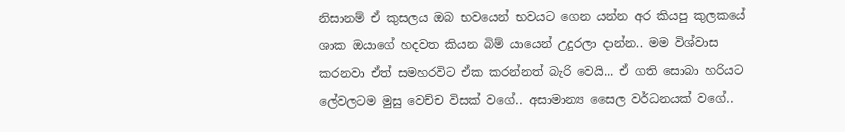නිසානම් ඒ කුසලය ඔබ භවයෙන් භවයට ගෙන යන්න අර කියපු කුලකයේ ශාක ඔයාගේ හදවත කියන බිම් යායෙන් උදුරලා දාන්න.. මම විශ්වාස කරනවා ඒත් සමහරවිට ඒක කරන්නත් බැරි වෙයි... ඒ ගති සොබා හරියට ලේවලටම මුසු වෙච්ච විසක් වගේ.. අසාමාන්‍ය සෛල වර්ධනයක් වගේ..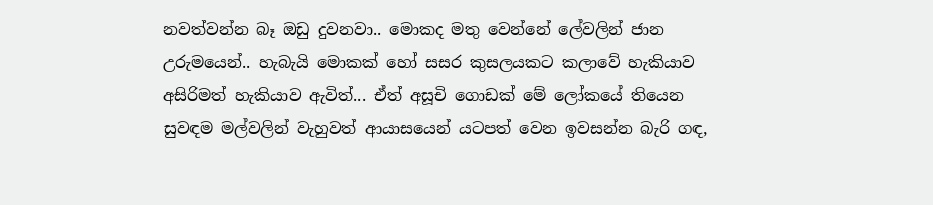නවත්වන්න බෑ ඔඩු දුවනවා.. මොකද මතු වෙන්නේ ලේවලින් ජාන උරුමයෙන්.. හැබැයි මොකක් හෝ සසර කුසලයකට කලාවේ හැකියාව අසිරිමත් හැකියාව ඇවිත්... ඒත් අසූචි ගොඩක් මේ ලෝකයේ තියෙන සුවඳම මල්වලින් වැහුවත් ආයාසයෙන් යටපත් වෙන ඉවසන්න බැරි ගඳ,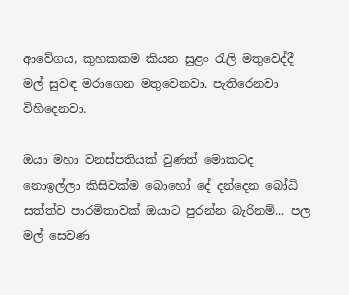ආවේගය, කුහකකම කියන සුළං රැලි මතුවෙද්දී මල් සුවඳ මරාගෙන මතුවෙනවා. පැතිරෙනවා විහිදෙනවා.

ඔයා මහා වනස්පතියක් වුණත් මොකටද නොඉල්ලා කිසිවක්ම බොහෝ දේ දන්දෙන බෝධි සත්ත්ව පාරමිතාවක් ඔයාට පුරන්න බැරිනම්... පල මල් සෙවණ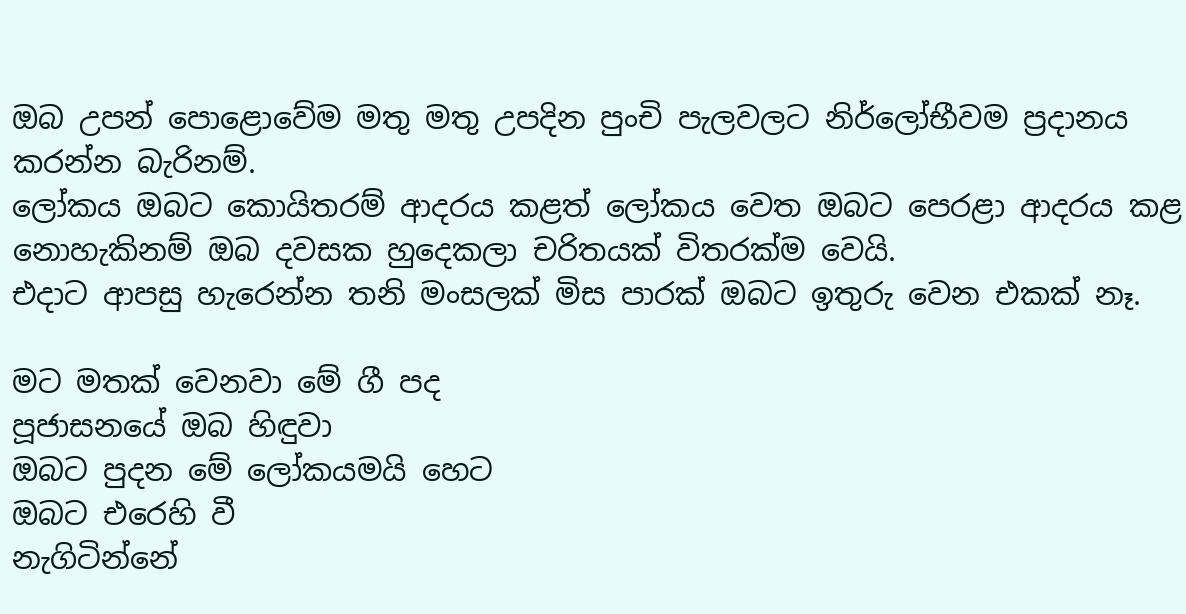ඔබ උපන් පොළොවේම මතු මතු උපදින පුංචි පැලවලට නිර්ලෝභීවම ප්‍රදානය කරන්න බැරිනම්.
ලෝකය ඔබට කොයිතරම් ආදරය කළත් ලෝකය වෙත ඔබට පෙරළා ආදරය කළ නොහැකිනම් ඔබ දවසක හුදෙකලා චරිතයක් විතරක්ම වෙයි.
එදාට ආපසු හැරෙන්න තනි මංසලක් මිස පාරක් ඔබට ඉතුරු වෙන එකක් නෑ.

මට මතක් වෙනවා මේ ගී පද
පූජාසනයේ ඔබ හිඳුවා
ඔබට පුදන මේ ලෝකයමයි හෙට
ඔබට එරෙහි වී
නැගිටින්නේ